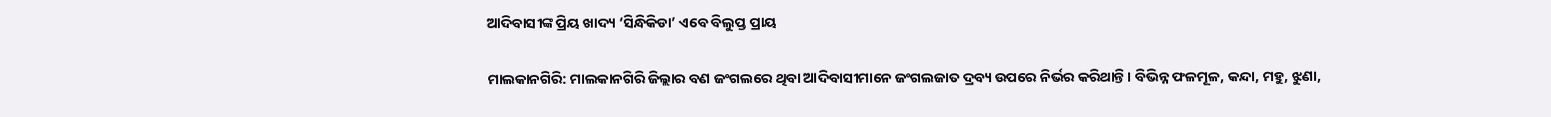ଆଦିବାସୀଙ୍କ ପ୍ରିୟ ଖାଦ୍ୟ ‘ସିନ୍ଧିକିଡା’ ଏବେ ବିଲୁପ୍ତ ପ୍ରାୟ

ମାଲକାନଗିରି: ମାଲକାନଗିରି ଜିଲ୍ଲାର ବଣ ଜଂଗଲରେ ଥିବା ଆଦିବାସୀମାନେ ଜଂଗଲଜାତ ଦ୍ରବ୍ୟ ଉପରେ ନିର୍ଭର କରିଥାନ୍ତି। ବିଭିନ୍ନ ଫଳମୂଳ, କନ୍ଦା, ମହୁ, ଝୁଣା,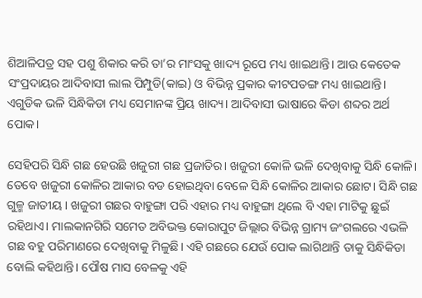ଶିଆଳିପତ୍ର ସହ ପଶୁ ଶିକାର କରି ତା’ର ମାଂସକୁ ଖାଦ୍ୟ ରୂପେ ମଧ୍ୟ ଖାଇଥାନ୍ତି। ଆଉ କେତେକ ସଂପ୍ରଦାୟର ଆଦିବାସୀ ଲାଲ ପିମ୍ପୁଡି(କାଇ) ଓ ବିଭିନ୍ନ ପ୍ରକାର କୀଟପତଙ୍ଗ ମଧ୍ୟ ଖାଇଥାନ୍ତି। ଏଗୁଡିକ ଭଳି ସିନ୍ଧିକିଡା ମଧ୍ୟ ସେମାନଙ୍କ ପ୍ରିୟ ଖାଦ୍ୟ। ଆଦିବାସୀ ଭାଷାରେ କିଡା ଶବ୍ଦର ଅର୍ଥ ପୋକ।

ସେହିପରି ସିନ୍ଧି ଗଛ ହେଉଛି ଖଜୁରୀ ଗଛ ପ୍ରଜାତିର। ଖଜୁରୀ କୋଳି ଭଳି ଦେଖିବାକୁ ସିନ୍ଧି କୋଳି। ତେବେ ଖଜୁରୀ କୋଳିର ଆକାର ବଡ ହୋଇଥିବା ବେଳେ ସିନ୍ଧି କୋଳିର ଆକାର ଛୋଟ। ସିନ୍ଧି ଗଛ ଗୁଳ୍ମ ଜାତୀୟ । ଖଜୁରୀ ଗଛର ବାହୁଙ୍ଗା ପରି ଏହାର ମଧ୍ୟ ବାହୁଙ୍ଗା ଥିଲେ ବି ଏହା ମାଟିକୁ ଛୁଇଁ ରହିଥାଏ। ମାଲକାନଗିରି ସମେତ ଅବିଭକ୍ତ କୋରାପୁଟ ଜିଲ୍ଲାର ବିଭିନ୍ନ ଗ୍ରାମ୍ୟ ଜଂଗଲରେ ଏଭଳି ଗଛ ବହୁ ପରିମାଣରେ ଦେଖିବାକୁ ମିଳୁଛି। ଏହି ଗଛରେ ଯେଉଁ ପୋକ ଲାଗିଥାନ୍ତି ତାକୁ ସିନ୍ଧିକିଡା ବୋଲି କହିଥାନ୍ତି। ପୌଷ ମାସ ବେଳକୁ ଏହି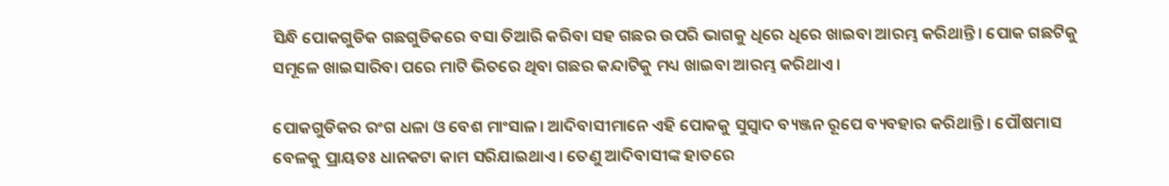ସିନ୍ଧି ପୋକଗୁଡିକ ଗଛଗୁଡିକରେ ବସା ତିଆରି କରିବା ସହ ଗଛର ଉପରି ଭାଗକୁ ଧିରେ ଧିରେ ଖାଇବା ଆରମ୍ଭ କରିଥାନ୍ତି। ପୋକ ଗଛଟିକୁ ସମୂଳେ ଖାଇସାରିବା ପରେ ମାଟି ଭିତରେ ଥିବା ଗଛର କନ୍ଦାଟିକୁ ମଧ୍ୟ ଖାଇବା ଆରମ୍ଭ କରିଥାଏ।

ପୋକଗୁଡିକର ରଂଗ ଧଳା ଓ ବେଶ ମାଂସାଳ। ଆଦିବାସୀମାନେ ଏହି ପୋକକୁ ସୁସ୍ବାଦ ବ୍ୟଞ୍ଜନ ରୂପେ ବ୍ୟବହାର କରିଥାନ୍ତି। ପୌଷମାସ ବେଳକୁ ପ୍ରାୟତଃ ଧାନକଟା କାମ ସରିଯାଇଥାଏ। ତେଣୁ ଆଦିବାସୀଙ୍କ ହାତରେ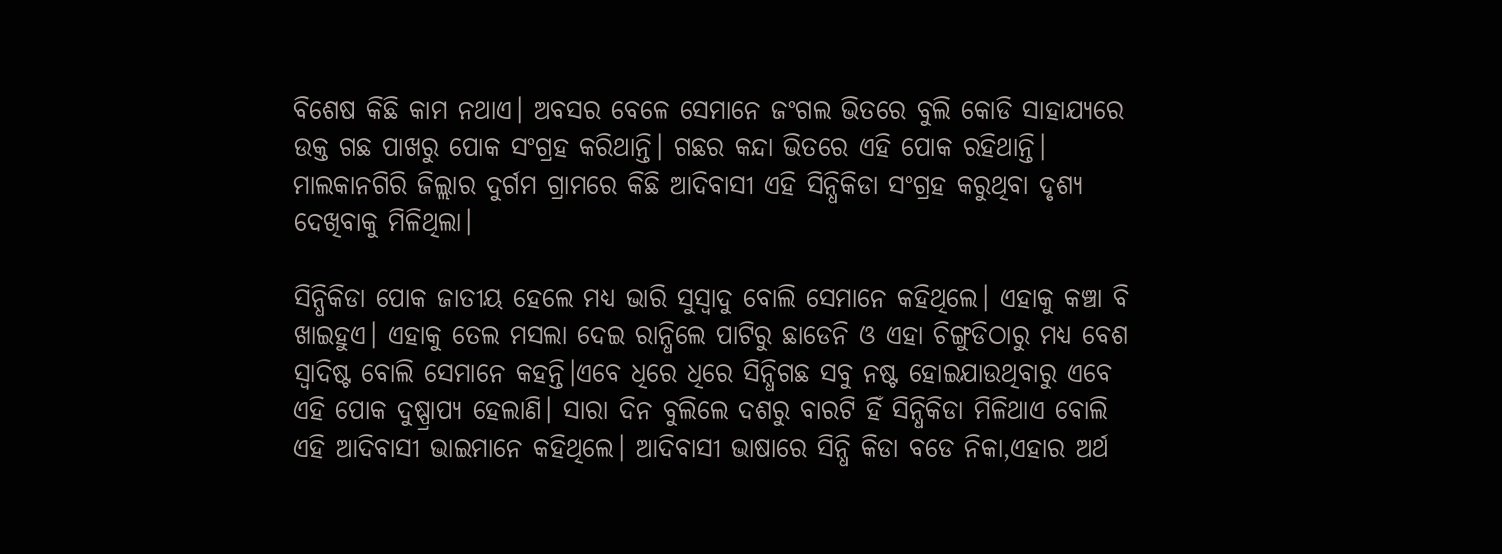ବିଶେଷ କିଛି କାମ ନଥାଏ। ଅବସର ବେଳେ ସେମାନେ ଜଂଗଲ ଭିତରେ ବୁଲି କୋଡି ସାହାଯ୍ୟରେ ଉକ୍ତ ଗଛ ପାଖରୁ ପୋକ ସଂଗ୍ରହ କରିଥାନ୍ତି। ଗଛର କନ୍ଦା ଭିତରେ ଏହି ପୋକ ରହିଥାନ୍ତି। ମାଲକାନଗିରି ଜିଲ୍ଲାର ଦୁର୍ଗମ ଗ୍ରାମରେ କିଛି ଆଦିବାସୀ ଏହି ସିନ୍ଧିକିଡା ସଂଗ୍ରହ କରୁଥିବା ଦୃଶ୍ୟ ଦେଖିବାକୁ ମିଳିଥିଲା।

ସିନ୍ଧିକିଡା ପୋକ ଜାତୀୟ ହେଲେ ମଧ୍ୟ ଭାରି ସୁସ୍ବାଦୁ ବୋଲି ସେମାନେ କହିଥିଲେ। ଏହାକୁ କଞ୍ଚା ବି ଖାଇହୁଏ। ଏହାକୁ ତେଲ ମସଲା ଦେଇ ରାନ୍ଧିଲେ ପାଟିରୁ ଛାଡେନି ଓ ଏହା ଚିଙ୍ଗୁଡିଠାରୁ ମଧ୍ୟ ବେଶ ସ୍ବାଦିଷ୍ଟ ବୋଲି ସେମାନେ କହନ୍ତି।ଏବେ ଧିରେ ଧିରେ ସିନ୍ଧିଗଛ ସବୁ ନଷ୍ଟ ହୋଇଯାଉଥିବାରୁ ଏବେ ଏହି ପୋକ ଦୁଷ୍ପ୍ରାପ୍ୟ ହେଲାଣି। ସାରା ଦିନ ବୁଲିଲେ ଦଶରୁ ବାରଟି ହିଁ ସିନ୍ଧିକିଡା ମିଳିଥାଏ ବୋଲି ଏହି ଆଦିବାସୀ ଭାଇମାନେ କହିଥିଲେ। ଆଦିବାସୀ ଭାଷାରେ ସିନ୍ଧି କିଡା ବଡେ ନିକା,ଏହାର ଅର୍ଥ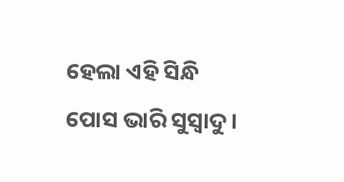ହେଲା ଏହି ସିନ୍ଧି ପୋସ ଭାରି ସୁସ୍ବାଦୁ।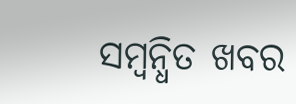ସମ୍ବନ୍ଧିତ ଖବର